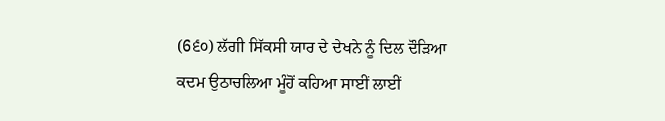(6੬੦) ਲੱਗੀ ਸਿੱਕਸੀ ਯਾਰ ਦੇ ਦੇਖਨੇ ਨੂੰ ਦਿਲ ਦੌੜਿਆ ਕਦਮ ਉਠਾਚਲਿਆ ਮੂੰਹੋਂ ਕਹਿਆ ਸਾਈਂ ਲਾਈਂ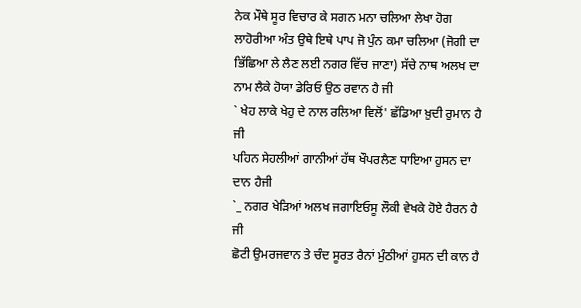ਨੇਕ ਮੌਥੇ ਸੂਰ ਵਿਚਾਰ ਕੇ ਸਗਨ ਮਨਾ ਚਲਿਆ ਲੇਖਾ ਹੋਗ ਲਾਹੋਰੀਆ ਅੰਤ ਉਥੇ ਇਥੇ ਪਾਪ ਜੋ ਪੁੰਨ ਕਮਾ ਚਲਿਆ (ਜੋਗੀ ਦਾ ਭਿੱਛਿਆ ਲੇ ਲੈਣ ਲਈ ਨਗਰ ਵਿੱਚ ਜਾਣਾ) ਸੱਚੇ ਨਾਥ ਅਲਖ ਦਾ ਨਾਮ ਲੈਕੇ ਹੋਯਾ ਡੇਰਿਓ ਉਠ ਰਵਾਨ ਹੈ ਜੀ
` ਖੇਹ ਲਾਕੇ ਖੇਹੁ ਦੇ ਨਾਲ ਰਲਿਆ ਵਿਲੋਂ' ਛੱਡਿਆ ਖ਼ੁਦੀ ਰੁਮਾਨ ਹੈ ਜੀ
ਪਹਿਨ ਸੇਹਲੀਆਂ ਗਾਨੀਆਂ ਹੱਥ ਖੌਪਰਲੈਣ ਧਾਇਆ ਹੁਸਨ ਦਾ ਦਾਨ ਹੈਜੀ
`_ ਨਗਰ ਖੇੜਿਆਂ ਅਲਖ ਜਗਾਇਓਸੂ ਲੌਕੀ ਵੇਖਕੇ ਹੋਏ ਹੈਰਨ ਹੈ ਜੀ
ਛੋਟੀ ਉਮਰਜਵਾਨ ਤੇ ਚੰਦ ਸੂਰਤ ਰੈਨਾਂ ਮੁੰਠੀਆਂ ਹੁਸਨ ਦੀ ਕਾਨ ਹੈ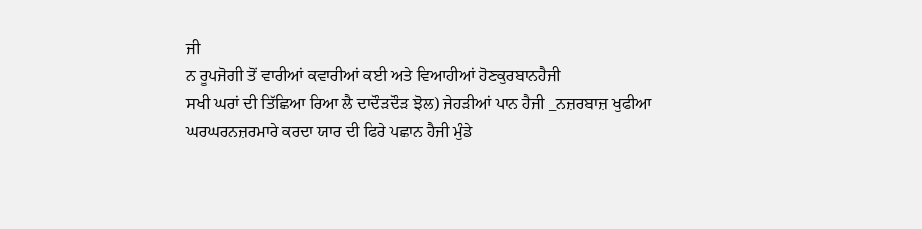ਜੀ
ਨ ਰੂਪਜੋਗੀ ਤੋਂ ਵਾਰੀਆਂ ਕਵਾਰੀਆਂ ਕਈ ਅਤੇ ਵਿਆਹੀਆਂ ਹੋਣਕੁਰਬਾਨਹੈਜੀ
ਸਖੀ ਘਰਾਂ ਦੀ ਤਿੱਛਿਆ ਰਿਆ ਲੈ ਦਾਦੌੜਦੌੜ ਝੋਲ) ਜੇਹੜੀਆਂ ਪਾਨ ਹੈਜੀ _ਨਜ਼ਰਬਾਜ਼ ਖੁਫੀਆ ਘਰਘਰਨਜ਼ਰਮਾਰੇ ਕਰਦਾ ਯਾਰ ਦੀ ਫਿਰੇ ਪਛਾਨ ਹੈਜੀ ਮੁੰਡੇ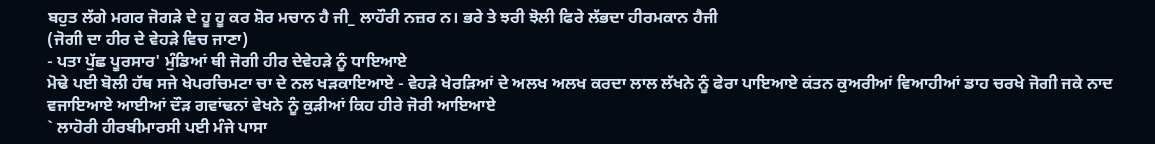ਬਹੁਤ ਲੱਗੇ ਮਗਰ ਜੋਗੜੇ ਦੇ ਹੂ ਹੂ ਕਰ ਸ਼ੋਰ ਮਚਾਨ ਹੈ ਜੀ_ ਲਾਹੌਰੀ ਨਜ਼ਰ ਨ। ਭਰੇ ਤੇ ਝਰੀ ਝੋਲੀ ਫਿਰੇ ਲੱਭਦਾ ਹੀਰਮਕਾਨ ਹੈਜੀ
(ਜੋਗੀ ਦਾ ਹੀਰ ਦੇ ਵੇਹੜੇ ਵਿਚ ਜਾਣਾ)
- ਪਤਾ ਪੁੱਛ ਪੂਰਸਾਰ' ਮੁੰਡਿਆਂ ਥੀ ਜੋਗੀ ਹੀਰ ਦੇਵੇਹੜੇ ਨੂੰ ਧਾਇਆਏ
ਮੋਢੇ ਪਈ ਬੋਲੀ ਹੱਥ ਸਜੇ ਖੇਪਰਚਿਮਟਾ ਚਾ ਦੇ ਨਲ ਖੜਕਾਇਆਏ - ਵੇਹੜੇ ਖੇਰੜਿਆਂ ਦੇ ਅਲਖ ਅਲਖ ਕਰਦਾ ਲਾਲ ਲੱਖਨੇ ਨੂੰ ਫੇਰਾ ਪਾਇਆਏ ਕਂਤਨ ਕੁਅਰੀਆਂ ਵਿਆਹੀਆਂ ਡਾਹ ਚਰਖੇ ਜੋਗੀ ਜਕੇ ਨਾਦ ਵਜਾਇਆਏ ਆਈਆਂ ਦੌੜ ਗਵਾਂਢਨਾਂ ਵੇਖਨੇ ਨੂੰ ਕੁੜੀਆਂ ਕਿਹ ਹੀਰੇ ਜੋਰੀ ਆਇਆਏ
` ਲਾਹੋਰੀ ਹੀਰਬੀਮਾਰਸੀ ਪਈ ਮੰਜੇ ਪਾਸਾ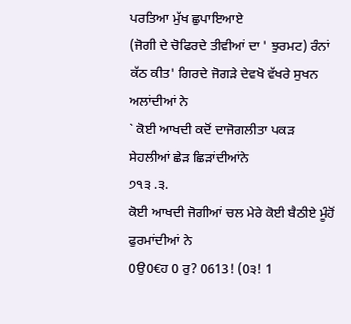ਪਰਤਿਆ ਮੁੱਖ ਛੁਪਾਇਆਏ
(ਜੋਗੀ ਦੇ ਚੋਫਿਰਦੇ ਤੀਵੀਆਂ ਦਾ ' ਝੁਰਮਟ) ਰੰਨਾਂ ਕੱਠ ਕੀਤ' ਗਿਰਦੇ ਜੋਗੜੇ ਦੇਵਖੋ ਵੱਖਰੇ ਸੁਖਨ ਅਲਾਂਦੀਆਂ ਨੇ
` ਕੋਈ ਆਖਦੀ ਕਦੋਂ ਦਾਜੋਗਲੀਤਾ ਪਕੜ ਸੇਹਲੀਆਂ ਛੇੜ ਛਿੜਾਂਦੀਆਂਨੇ
੭੧੩ .੩.
ਕੋਈ ਆਖਦੀ ਜੋਗੀਆਂ ਚਲ ਮੇਰੇ ਕੋਈ ਬੈਠੀਏ ਮੂੰਹੋਂ ਫੁਰਮਾਂਦੀਆਂ ਨੇ
0ਉ0€ਹ 0 ਰੁ? 0613! (0੩! 1